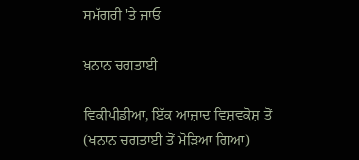ਸਮੱਗਰੀ 'ਤੇ ਜਾਓ

ਖ਼ਨਾਨ ਚਗਤਾਈ

ਵਿਕੀਪੀਡੀਆ, ਇੱਕ ਆਜ਼ਾਦ ਵਿਸ਼ਵਕੋਸ਼ ਤੋਂ
(ਖਨਾਨ ਚਗਤਾਈ ਤੋਂ ਮੋੜਿਆ ਗਿਆ)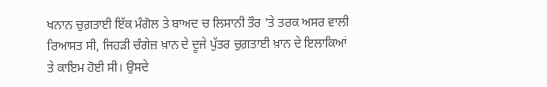ਖਨਾਨ ਚੁਗ਼ਤਾਈ ਇੱਕ ਮੰਗੋਲ ਤੇ ਬਾਅਦ ਚ ਲਿਸਾਨੀ ਤੌਰ 'ਤੇ ਤਰਕ ਅਸਰ ਵਾਲੀ ਰਿਆਸਤ ਸੀ, ਜਿਹੜੀ ਚੰਗੇਜ਼ ਖ਼ਾਨ ਦੇ ਦੂਜੇ ਪੁੱਤਰ ਚੁਗ਼ਤਾਈ ਖ਼ਾਨ ਦੇ ਇਲਾਕਿਆਂ ਤੇ ਕਾਇਮ ਹੋਈ ਸੀ। ਉਸਦੇ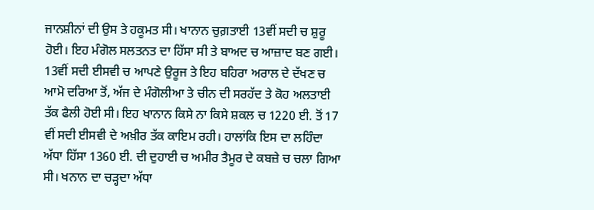ਜਾਨਸ਼ੀਨਾਂ ਦੀ ਉਸ ਤੇ ਹਕੂਮਤ ਸੀ। ਖਾਨਾਨ ਚੁਗ਼ਤਾਈ 13ਵੀਂ ਸਦੀ ਚ ਸ਼ੁਰੂ ਹੋਈ। ਇਹ ਮੰਗੋਲ ਸਲਤਨਤ ਦਾ ਹਿੱਸਾ ਸੀ ਤੇ ਬਾਅਦ ਚ ਆਜ਼ਾਦ ਬਣ ਗਈ। 13ਵੀਂ ਸਦੀ ਈਸਵੀ ਚ ਆਪਣੇ ਉਰੂਜ ਤੇ ਇਹ ਬਹਿਰਾ ਅਰਾਲ ਦੇ ਦੱਖਣ ਚ ਆਮੋ ਦਰਿਆ ਤੋਂ, ਅੱਜ ਦੇ ਮੰਗੋਲੀਆ ਤੇ ਚੀਨ ਦੀ ਸਰਹੱਦ ਤੇ ਕੋਹ ਅਲਤਾਈ ਤੱਕ ਫੈਲੀ ਹੋਈ ਸੀ। ਇਹ ਖਾਨਾਨ ਕਿਸੇ ਨਾ ਕਿਸੇ ਸ਼ਕਲ ਚ 1220 ਈ. ਤੋਂ 17 ਵੀਂ ਸਦੀ ਈਸਵੀ ਦੇ ਅਖ਼ੀਰ ਤੱਕ ਕਾਇਮ ਰਹੀ। ਹਾਲਾਂਕਿ ਇਸ ਦਾ ਲਹਿੰਦਾ ਅੱਧਾ ਹਿੱਸਾ 1360 ਈ. ਦੀ ਦੁਹਾਈ ਚ ਅਮੀਰ ਤੈਮੂਰ ਦੇ ਕਬਜ਼ੇ ਚ ਚਲਾ ਗਿਆ ਸੀ। ਖਨਾਨ ਦਾ ਚੜ੍ਹਦਾ ਅੱਧਾ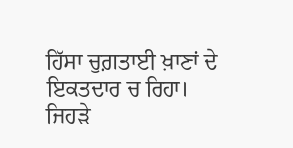ਹਿੱਸਾ ਚੁਗ਼ਤਾਈ ਖ਼ਾਣਾਂ ਦੇ ਇਕਤਦਾਰ ਚ ਰਿਹਾ। ਜਿਹੜੇ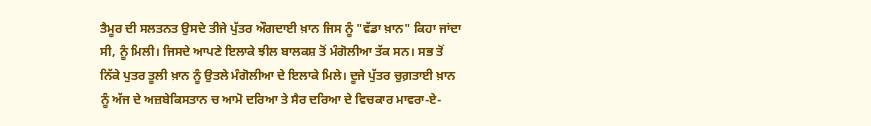ਤੈਮੂਰ ਦੀ ਸਲਤਨਤ ਉਸਦੇ ਤੀਜੇ ਪੁੱਤਰ ਔਗਦਾਈ ਖ਼ਾਨ ਜਿਸ ਨੂੰ "ਵੱਡਾ ਖ਼ਾਨ" ਕਿਹਾ ਜਾਂਦਾ ਸੀ, ਨੂੰ ਮਿਲੀ। ਜਿਸਦੇ ਆਪਣੇ ਇਲਾਕੇ ਝੀਲ ਬਾਲਕਸ਼ ਤੋਂ ਮੰਗੋਲੀਆ ਤੱਕ ਸਨ। ਸਭ ਤੋਂ ਨਿੱਕੇ ਪੁਤਰ ਤੂਲੀ ਖ਼ਾਨ ਨੂੰ ਉਤਲੇ ਮੰਗੋਲੀਆ ਦੇ ਇਲਾਕੇ ਮਿਲੇ। ਦੂਜੇ ਪੁੱਤਰ ਚੁਗ਼ਤਾਈ ਖ਼ਾਨ ਨੂੰ ਅੱਜ ਦੇ ਅਜ਼ਬੇਕਿਸਤਾਨ ਚ ਆਮੋ ਦਰਿਆ ਤੇ ਸੈਰ ਦਰਿਆ ਦੇ ਵਿਚਕਾਰ ਮਾਵਰਾ-ਏ-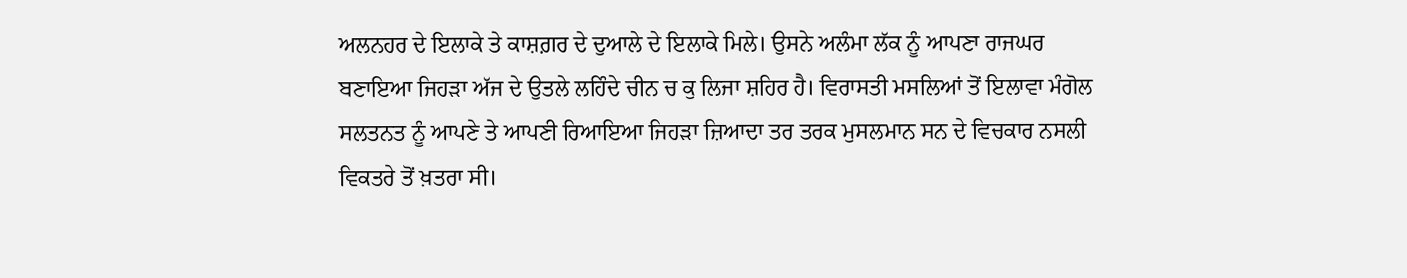ਅਲਨਹਰ ਦੇ ਇਲਾਕੇ ਤੇ ਕਾਸ਼ਗ਼ਰ ਦੇ ਦੁਆਲੇ ਦੇ ਇਲਾਕੇ ਮਿਲੇ। ਉਸਨੇ ਅਲੰਮਾ ਲੱਕ ਨੂੰ ਆਪਣਾ ਰਾਜਘਰ ਬਣਾਇਆ ਜਿਹੜਾ ਅੱਜ ਦੇ ਉਤਲੇ ਲਹਿੰਦੇ ਚੀਨ ਚ ਕੁ ਲਿਜਾ ਸ਼ਹਿਰ ਹੈ। ਵਿਰਾਸਤੀ ਮਸਲਿਆਂ ਤੋਂ ਇਲਾਵਾ ਮੰਗੋਲ ਸਲਤਨਤ ਨੂੰ ਆਪਣੇ ਤੇ ਆਪਣੀ ਰਿਆਇਆ ਜਿਹੜਾ ਜ਼ਿਆਦਾ ਤਰ ਤਰਕ ਮੁਸਲਮਾਨ ਸਨ ਦੇ ਵਿਚਕਾਰ ਨਸਲੀ ਵਿਕਤਰੇ ਤੋਂ ਖ਼ਤਰਾ ਸੀ।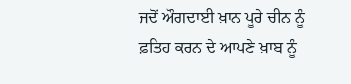ਜਦੋਂ ਔਗਦਾਈ ਖ਼ਾਨ ਪੂਰੇ ਚੀਨ ਨੂੰ ਫ਼ਤਿਹ ਕਰਨ ਦੇ ਆਪਣੇ ਖ਼ਾਬ ਨੂੰ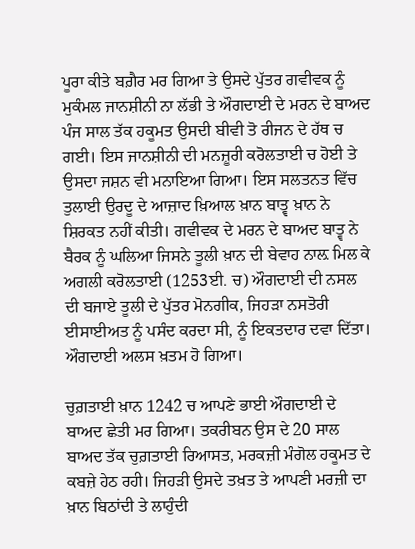ਪੂਰਾ ਕੀਤੇ ਬਗ਼ੈਰ ਮਰ ਗਿਆ ਤੇ ਉਸਦੇ ਪੁੱਤਰ ਗਵੀਵਕ ਨੂੰ ਮੁਕੰਮਲ ਜਾਨਸ਼ੀਨੀ ਨਾ ਲੱਭੀ ਤੇ ਔਗਦਾਈ ਦੇ ਮਰਨ ਦੇ ਬਾਅਦ ਪੰਜ ਸਾਲ ਤੱਕ ਹਕੂਮਤ ਉਸਦੀ ਬੀਵੀ ਤੋ ਰੀਜਨ ਦੇ ਹੱਥ ਚ ਗਈ। ਇਸ ਜਾਨਸ਼ੀਨੀ ਦੀ ਮਨਜ਼ੂਰੀ ਕਰੋਲਤਾਈ ਚ ਹੋਈ ਤੇ ਉਸਦਾ ਜਸ਼ਨ ਵੀ ਮਨਾਇਆ ਗਿਆ। ਇਸ ਸਲਤਨਤ ਵਿੱਚ ਤੁਲਾਈ ਉਰਦੂ ਦੇ ਆਜ਼ਾਦ ਖ਼ਿਆਲ ਖ਼ਾਨ ਬਾਤ੍ਵ ਖ਼ਾਨ ਨੇ ਸ਼ਿਰਕਤ ਨਹੀਂ ਕੀਤੀ। ਗਵੀਵਕ ਦੇ ਮਰਨ ਦੇ ਬਾਅਦ ਬਾਤ੍ਵ ਨੇ ਬੈਰਕ ਨੂੰ ਘਲਿਆ ਜਿਸਨੇ ਤੂਲੀ ਖ਼ਾਨ ਦੀ ਬੇਵਾਹ ਨਾਲ਼ ਮਿਲ ਕੇ ਅਗਲੀ ਕਰੋਲਤਾਈ (1253ਈ. ਚ) ਔਗਦਾਈ ਦੀ ਨਸਲ ਦੀ ਬਜਾਏ ਤੂਲੀ ਦੇ ਪੁੱਤਰ ਮੋਨਗੀਕ, ਜਿਹੜਾ ਨਸਤੋਰੀ ਈਸਾਈਅਤ ਨੂੰ ਪਸੰਦ ਕਰਦਾ ਸੀ, ਨੂੰ ਇਕਤਦਾਰ ਦਵਾ ਦਿੱਤਾ। ਔਗਦਾਈ ਅਲਸ ਖ਼ਤਮ ਹੋ ਗਿਆ।

ਚੁਗ਼ਤਾਈ ਖ਼ਾਨ 1242 ਚ ਆਪਣੇ ਭਾਈ ਔਗਦਾਈ ਦੇ ਬਾਅਦ ਛੇਤੀ ਮਰ ਗਿਆ। ਤਕਰੀਬਨ ਉਸ ਦੇ 20 ਸਾਲ ਬਾਅਦ ਤੱਕ ਚੁਗ਼ਤਾਈ ਰਿਆਸਤ, ਮਰਕਜ਼ੀ ਮੰਗੋਲ ਹਕੂਮਤ ਦੇ ਕਬਜ਼ੇ ਹੇਠ ਰਹੀ। ਜਿਹੜੀ ਉਸਦੇ ਤਖ਼ਤ ਤੇ ਆਪਣੀ ਮਰਜ਼ੀ ਦਾ ਖ਼ਾਨ ਬਿਠਾਂਦੀ ਤੇ ਲਾਹੁੰਦੀ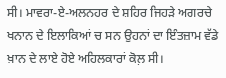ਸੀ। ਮਾਵਰਾ-ਏ-ਅਲਨਹਰ ਦੇ ਸ਼ਹਿਰ ਜਿਹੜੇ ਅਗਰਚੇ ਖਨਾਨ ਦੇ ਇਲਾਕਿਆਂ ਚ ਸਨ ਉਹਨਾਂ ਦਾ ਇੰਤਜ਼ਾਮ ਵੱਡੇ ਖ਼ਾਨ ਦੇ ਲਾਏ ਹੋਏ ਅਹਿਲਕਾਰਾਂ ਕੋਲ਼ ਸੀ।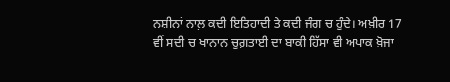ਨਸ਼ੀਨਾਂ ਨਾਲ਼ ਕਦੀ ਇਤਿਹਾਦੀ ਤੇ ਕਦੀ ਜੰਗ ਚ ਹੁੰਦੇ। ਅਖ਼ੀਰ 17 ਵੀਂ ਸਦੀ ਚ ਖਾਨਾਨ ਚੁਗ਼ਤਾਈ ਦਾ ਬਾਕੀ ਹਿੱਸਾ ਵੀ ਅਪਾਕ ਖ਼ੋਜਾ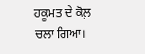ਹਕੂਮਤ ਦੇ ਕੋਲ਼ ਚਲਾ ਗਿਆ।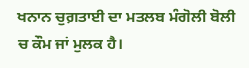ਖਨਾਨ ਚੁਗ਼ਤਾਈ ਦਾ ਮਤਲਬ ਮੰਗੋਲੀ ਬੋਲੀ ਚ ਕੌਮ ਜਾਂ ਮੁਲਕ ਹੈ।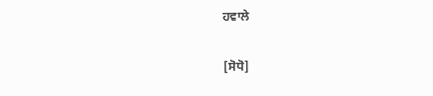ਹਵਾਲੇ

[ਸੋਧੋ]